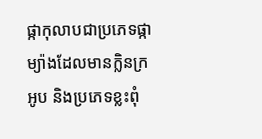ផ្កាកុលាបជាប្រភេទផ្កាម្យ៉ាងដែលមានក្លិនក្រអូប និងប្រភេទខ្លះពុំ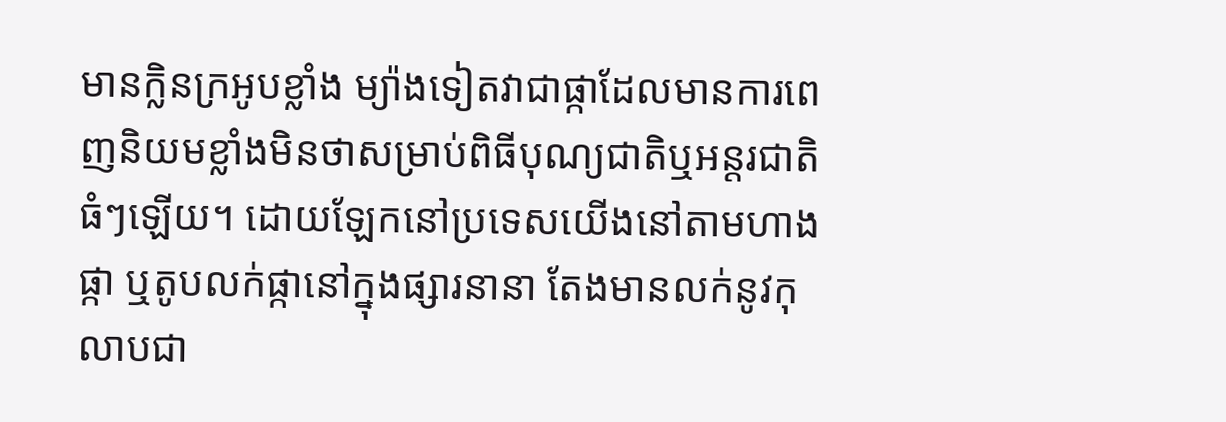មានក្លិនក្រអូបខ្លាំង ម្យ៉ាងទៀតវាជាផ្កាដែលមានការពេញនិយមខ្លាំងមិនថាសម្រាប់ពិធីបុណ្យជាតិឬអន្តរជាតិធំៗឡើយ។ ដោយឡែកនៅប្រទេសយើងនៅតាមហាងផ្កា ឬតូបលក់ផ្កានៅក្នុងផ្សារនានា តែងមានលក់នូវកុលាបជា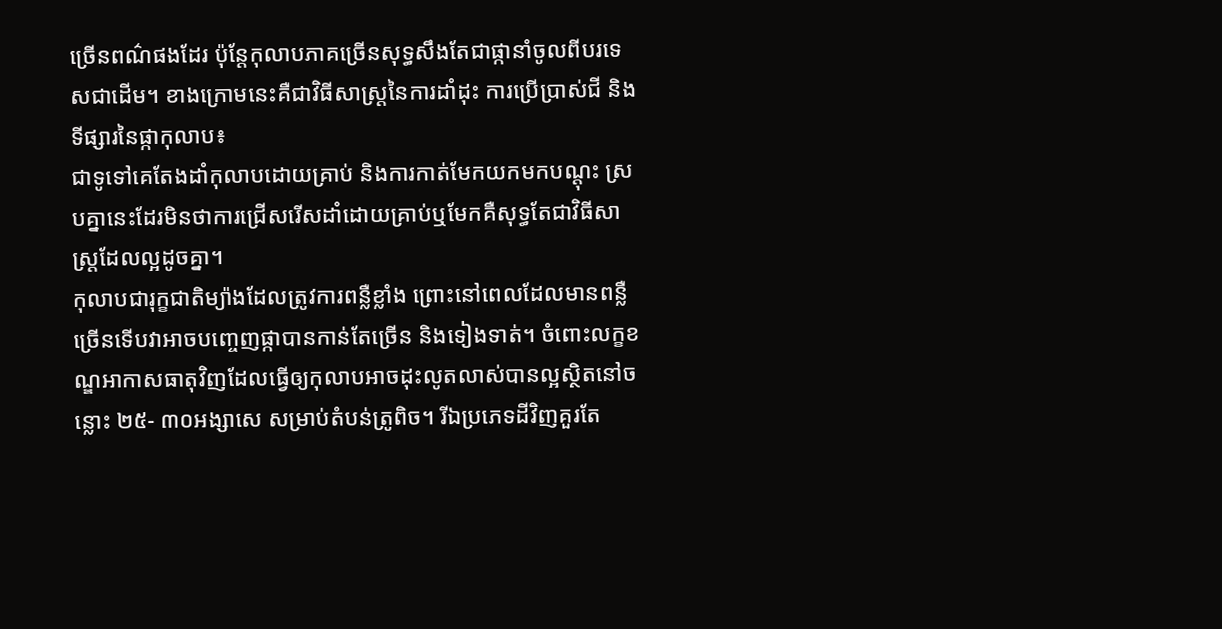ច្រើនពណ៌ផងដែរ ប៉ុន្តែកុលាបភាគច្រើនសុទ្ធសឹងតែជាផ្កានាំចូលពីបរទេសជាដើម។ ខាងក្រោមនេះគឺជាវិធីសាស្ត្រនៃការដាំដុះ ការប្រើប្រាស់ជី និងទីផ្សារនៃផ្កាកុលាប៖
ជាទូទៅគេតែងដាំកុលាបដោយគ្រាប់ និងការកាត់មែកយកមកបណ្ដុះ ស្របគ្នានេះដែរមិនថាការជ្រើសរើសដាំដោយគ្រាប់ឬមែកគឺសុទ្ធតែជាវិធីសាស្ត្រដែលល្អដូចគ្នា។
កុលាបជារុក្ខជាតិម្យ៉ាងដែលត្រូវការពន្លឺខ្លាំង ព្រោះនៅពេលដែលមានពន្លឺច្រើនទើបវាអាចបញ្ចេញផ្កាបានកាន់តែច្រើន និងទៀងទាត់។ ចំពោះលក្ខខណ្ឌអាកាសធាតុវិញដែលធ្វើឲ្យកុលាបអាចដុះលូតលាស់បានល្អស្ថិតនៅចន្លោះ ២៥- ៣០អង្សាសេ សម្រាប់តំបន់ត្រូពិច។ រីឯប្រភេទដីវិញគួរតែ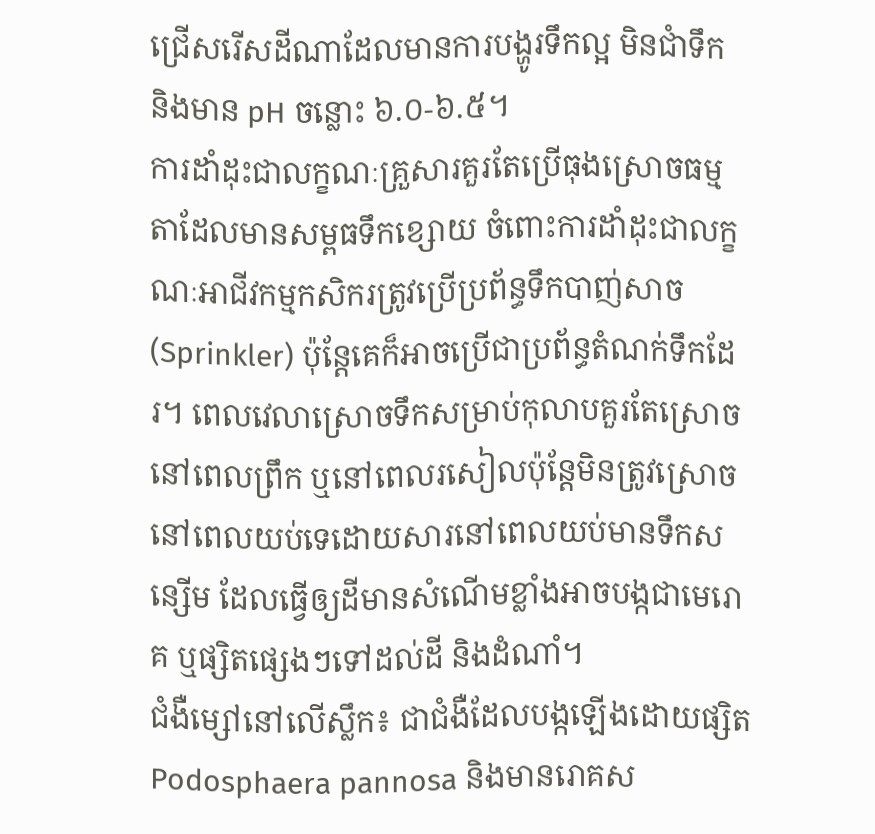ជ្រើសរើសដីណាដែលមានការបង្ហូរទឹកល្អ មិនជាំទឹក និងមាន pH ចន្លោះ ៦.០-៦.៥។
ការដាំដុះជាលក្ខណៈគ្រួសារគួរតែប្រើធុងស្រោចធម្មតាដែលមានសម្ពធទឹកខ្សោយ ចំពោះការដាំដុះជាលក្ខណៈអាជីវកម្មកសិករត្រូវប្រើប្រព័ន្ធទឹកបាញ់សាច(Sprinkler) ប៉ុន្តែគេក៏អាចប្រើជាប្រព័ន្ធតំណក់ទឹកដែរ។ ពេលវេលាស្រោចទឹកសម្រាប់កុលាបគួរតែស្រោចនៅពេលព្រឹក ឬនៅពេលរសៀលប៉ុន្តែមិនត្រូវស្រោចនៅពេលយប់ទេដោយសារនៅពេលយប់មានទឹកសន្សើម ដែលធ្វើឲ្យដីមានសំណើមខ្លាំងអាចបង្កជាមេរោគ ឬផ្សិតផ្សេងៗទៅដល់ដី និងដំណាំ។
ជំងឺម្សៅនៅលើស្លឹក៖ ជាជំងឺដែលបង្កឡើងដោយផ្សិត Podosphaera pannosa និងមានរោគស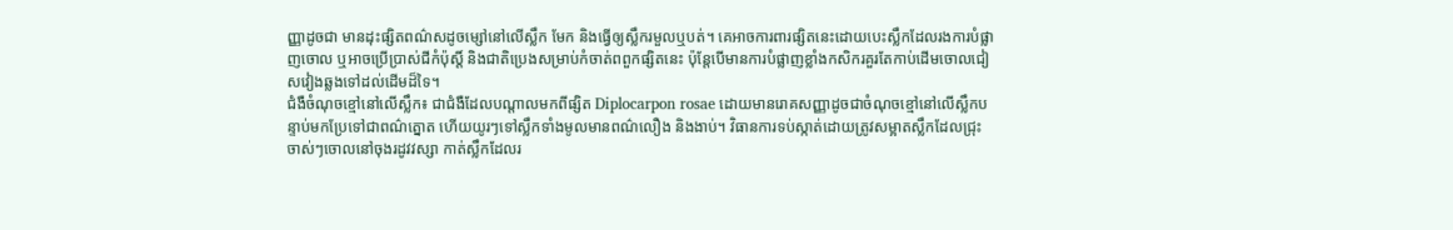ញ្ញាដូចជា មានដុះផ្សិតពណ៌សដូចម្សៅនៅលើស្លឹក មែក និងធ្វើឲ្យស្លឹករមួលឬបត់។ គេអាចការពារផ្សិតនេះដោយបេះស្លឹកដែលរងការបំផ្លាញចោល ឬអាចប្រើប្រាស់ជីកំប៉ុស្ដិ៍ និងជាតិប្រេងសម្រាប់កំចាត់ពពួកផ្សិតនេះ ប៉ុន្តែបើមានការបំផ្លាញខ្លាំងកសិករគួរតែកាប់ដើមចោលជៀសវៀងឆ្លងទៅដល់ដើមដ៏ទៃ។
ជំងឺចំណុចខ្មៅនៅលើស្លឹក៖ ជាជំងឺដែលបណ្ដាលមកពីផ្សិត Diplocarpon rosae ដោយមានរោគសញ្ញាដូចជាចំណុចខ្មៅនៅលើស្លឹកបន្ទាប់មកប្រែទៅជាពណ៌ត្នោត ហើយយូរៗទៅស្លឹកទាំងមូលមានពណ៌លឿង និងងាប់។ វិធានការទប់ស្កាត់ដោយត្រូវសម្អាតស្លឹកដែលជ្រុះចាស់ៗចោលនៅចុងរដូវវស្សា កាត់ស្លឹកដែលរ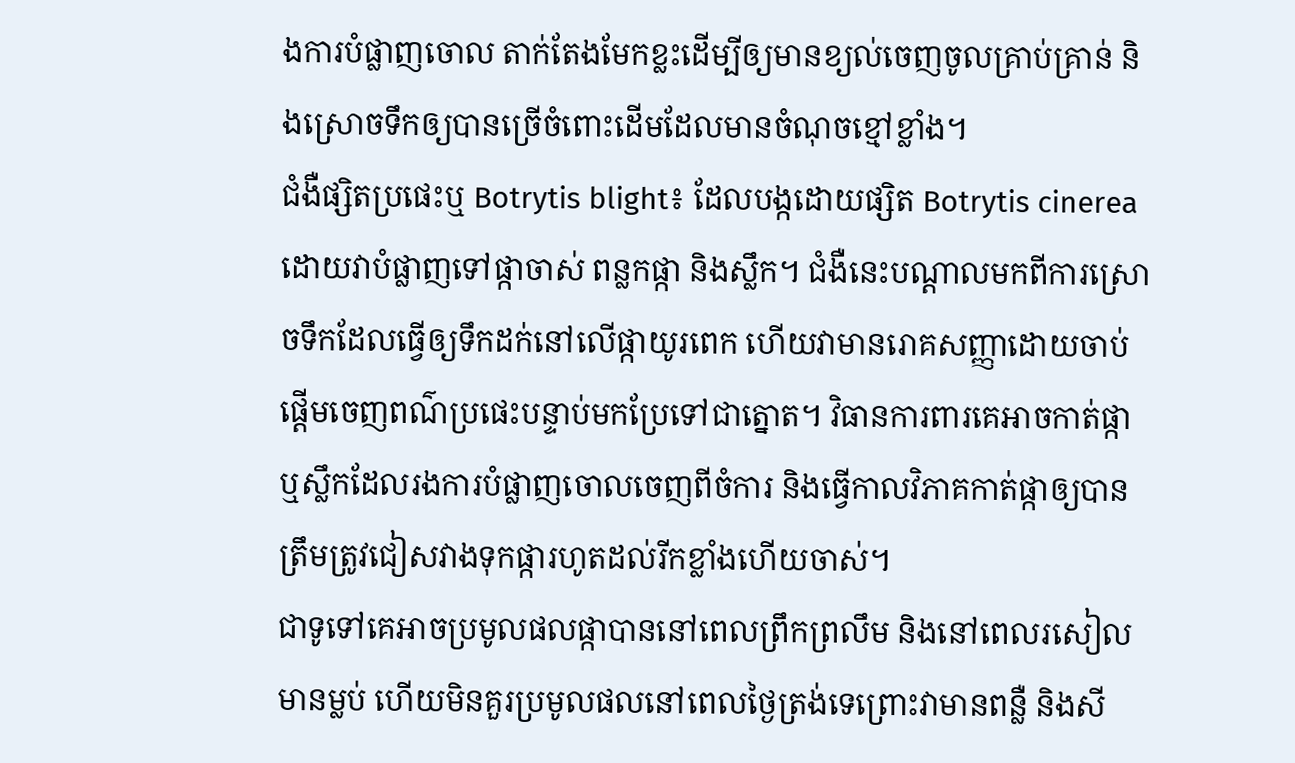ងការបំផ្លាញចោល តាក់តែងមែកខ្លះដើម្បីឲ្យមានខ្យល់ចេញចូលគ្រាប់គ្រាន់ និងស្រោចទឹកឲ្យបានច្រើចំពោះដើមដែលមានចំណុចខ្មៅខ្លាំង។
ជំងឺផ្សិតប្រផេះឬ Botrytis blight៖ ដែលបង្កដោយផ្សិត Botrytis cinerea ដោយវាបំផ្លាញទៅផ្កាចាស់ ពន្លកផ្កា និងស្លឹក។ ជំងឺនេះបណ្ដាលមកពីការស្រោចទឹកដែលធ្វើឲ្យទឹកដក់នៅលើផ្កាយូរពេក ហើយវាមានរោគសញ្ញាដោយចាប់ផ្ដើមចេញពណ៌ប្រផេះបន្ទាប់មកប្រែទៅជាត្នោត។ វិធានការពារគេអាចកាត់ផ្កា ឬស្លឹកដែលរងការបំផ្លាញចោលចេញពីចំការ និងធ្វើកាលវិភាគកាត់ផ្កាឲ្យបានត្រឹមត្រូវជៀសវាងទុកផ្ការហូតដល់រីកខ្លាំងហើយចាស់។
ជាទូទៅគេអាចប្រមូលផលផ្កាបាននៅពេលព្រឹកព្រលឹម និងនៅពេលរសៀលមានម្លប់ ហើយមិនគួរប្រមូលផលនៅពេលថ្ងៃត្រង់ទេព្រោះវាមានពន្លឺ និងសី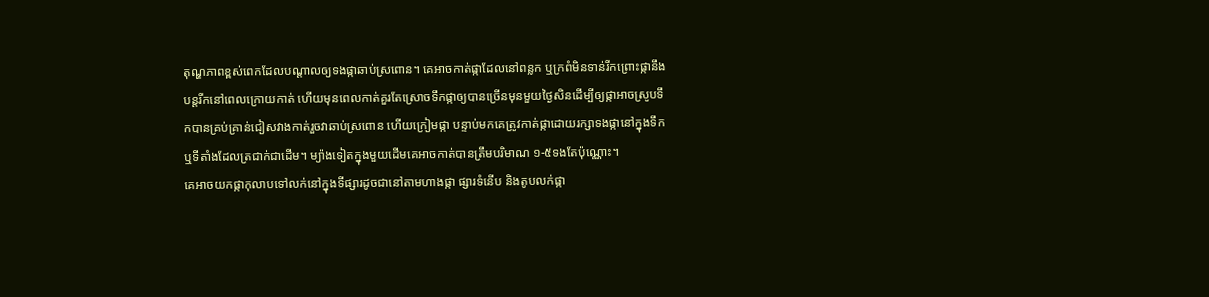តុណ្ហភាពខ្ពស់ពេកដែលបណ្ដាលឲ្យទងផ្កាឆាប់ស្រពោន។ គេអាចកាត់ផ្កាដែលនៅពន្លក ឬក្រពំមិនទាន់រីកព្រោះផ្កានឹងបន្តរីកនៅពេលក្រោយកាត់ ហើយមុនពេលកាត់គួរតែស្រោចទឹកផ្កាឲ្យបានច្រើនមុនមួយថ្ងៃសិនដើម្បីឲ្យផ្កាអាចស្រូបទឹកបានគ្រប់គ្រាន់ជៀសវាងកាត់រួចវាឆាប់ស្រពោន ហើយក្រៀមផ្កា បន្ទាប់មកគេត្រូវកាត់ផ្កាដោយរក្សាទងផ្កានៅក្នុងទឹក ឬទីតាំងដែលត្រជាក់ជាដើម។ ម្យ៉ាងទៀតក្នុងមួយដើមគេអាចកាត់បានត្រឹមបរិមាណ ១-៥ទងតែប៉ុណ្ណោះ។
គេអាចយកផ្កាកុលាបទៅលក់នៅក្នុងទីផ្សារដូចជានៅតាមហាងផ្កា ផ្សារទំនើប និងតូបលក់ផ្កា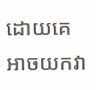ដោយគេអាចយកវា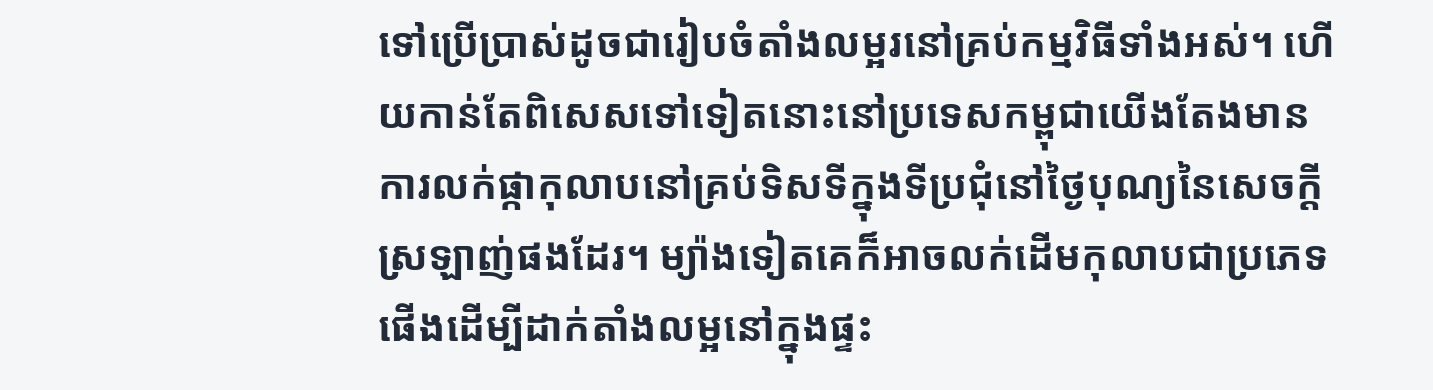ទៅប្រើប្រាស់ដូចជារៀបចំតាំងលម្អរនៅគ្រប់កម្មវិធីទាំងអស់។ ហើយកាន់តែពិសេសទៅទៀតនោះនៅប្រទេសកម្ពុជាយើងតែងមានការលក់ផ្កាកុលាបនៅគ្រប់ទិសទីក្នុងទីប្រជុំនៅថ្ងៃបុណ្យនៃសេចក្ដីស្រឡាញ់ផងដែរ។ ម្យ៉ាងទៀតគេក៏អាចលក់ដើមកុលាបជាប្រភេទផើងដើម្បីដាក់តាំងលម្អនៅក្នុងផ្ទះ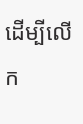ដើម្បីលើក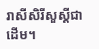រាសីសិរីសួស្ដីជាដើម។